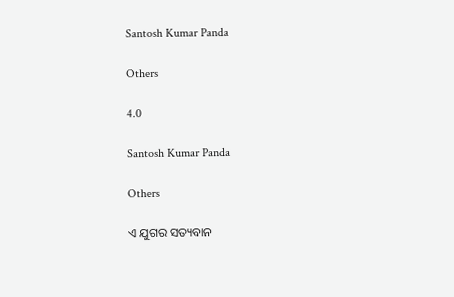Santosh Kumar Panda

Others

4.0

Santosh Kumar Panda

Others

ଏ ଯୁଗର ସତ୍ୟବାନ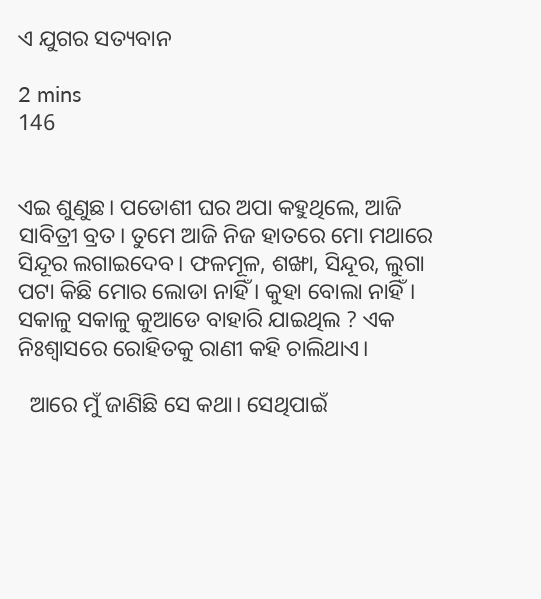ଏ ଯୁଗର ସତ୍ୟବାନ

2 mins
146


ଏଇ ଶୁଣୁଛ। ପଡୋଶୀ ଘର ଅପା କହୁଥିଲେ, ଆଜି ସାବିତ୍ରୀ ବ୍ରତ। ତୁମେ ଆଜି ନିଜ ହାତରେ ମୋ ମଥାରେ ସିନ୍ଦୂର ଲଗାଇଦେବ। ଫଳମୂଳ, ଶଙ୍ଖା, ସିନ୍ଦୂର, ଲୁଗା ପଟା କିଛି ମୋର ଲୋଡା ନାହିଁ । କୁହା ବୋଲା ନାହିଁ। ସକାଳୁ ସକାଳୁ କୁଆଡେ ବାହାରି ଯାଇଥିଲ ? ଏକ ନିଃଶ୍ୱାସରେ ରୋହିତକୁ ରାଣୀ କହି ଚାଲିଥାଏ।

  ଆରେ ମୁଁ ଜାଣିଛି ସେ କଥା। ସେଥିପାଇଁ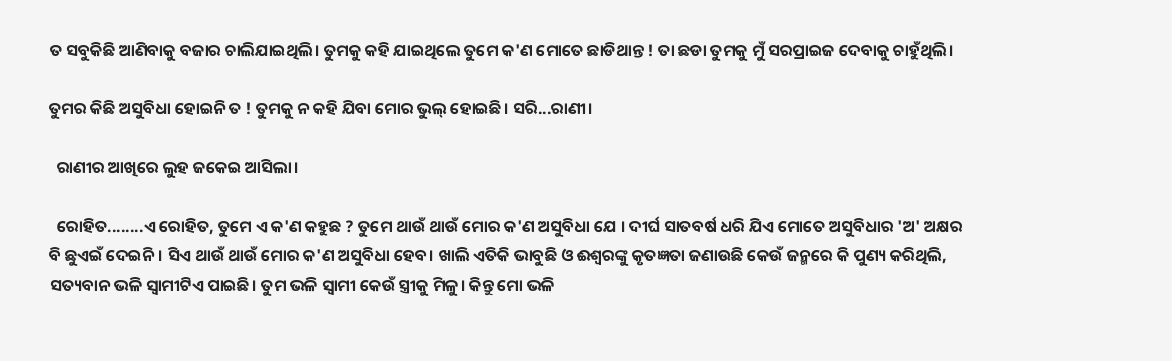ତ ସବୁକିଛି ଆଣିବାକୁ ବଜାର ଚାଲିଯାଇଥିଲି। ତୁମକୁ କହି ଯାଇଥିଲେ ତୁମେ କ'ଣ ମୋତେ ଛାଡିଥାନ୍ତ ! ତା ଛଡା ତୁମକୁ ମୁଁ ସରପ୍ରାଇଜ ଦେବାକୁ ଚାହୁଁଥିଲି।

ତୁମର କିଛି ଅସୁବିଧା ହୋଇନି ତ ! ତୁମକୁ ନ କହି ଯିବା ମୋର ଭୁଲ୍ ହୋଇଛି। ସରି...ରାଣୀ।

  ରାଣୀର ଆଖିରେ ଲୁହ ଜକେଇ ଆସିଲା।

  ରୋହିତ........ଏ ରୋହିତ, ତୁମେ ଏ କ'ଣ କହୁଛ ? ତୁମେ ଥାଉଁ ଥାଉଁ ମୋର କ'ଣ ଅସୁବିଧା ଯେ । ଦୀର୍ଘ ସାତବର୍ଷ ଧରି ଯିଏ ମୋତେ ଅସୁବିଧାର 'ଅ' ଅକ୍ଷର ବି ଛୁଏଇଁ ଦେଇନି। ସିଏ ଥାଉଁ ଥାଉଁ ମୋର କ'ଣ ଅସୁବିଧା ହେବ। ଖାଲି ଏତିକି ଭାବୁଛି ଓ ଈଶ୍ୱରଙ୍କୁ କୃତଜ୍ଞତା ଜଣାଉଛି କେଉଁ ଜନ୍ମରେ କି ପୁଣ୍ୟ କରିଥିଲି, ସତ୍ୟବାନ ଭଳି ସ୍ଵାମୀଟିଏ ପାଇଛି। ତୁମ ଭଳି ସ୍ଵାମୀ କେଉଁ ସ୍ତ୍ରୀକୁ ମିଳୁ। କିନ୍ତୁ ମୋ ଭଳି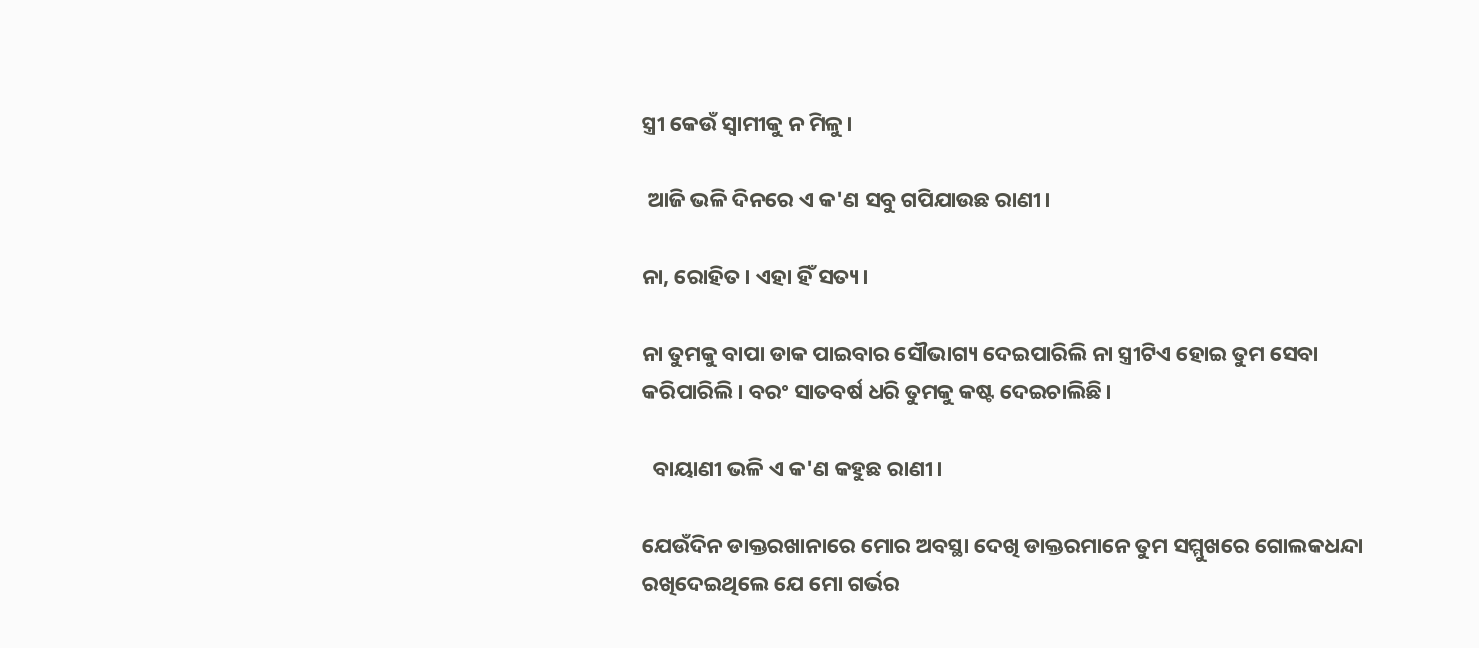ସ୍ତ୍ରୀ କେଉଁ ସ୍ଵାମୀକୁ ନ ମିଳୁ।

 ଆଜି ଭଳି ଦିନରେ ଏ କ'ଣ ସବୁ ଗପିଯାଉଛ ରାଣୀ।

ନା, ରୋହିତ। ଏହା ହିଁ ସତ୍ୟ।

ନା ତୁମକୁ ବାପା ଡାକ ପାଇବାର ସୌଭାଗ୍ୟ ଦେଇପାରିଲି ନା ସ୍ତ୍ରୀଟିଏ ହୋଇ ତୁମ ସେବା କରିପାରିଲି। ବରଂ ସାତବର୍ଷ ଧରି ତୁମକୁ କଷ୍ଟ ଦେଇଚାଲିଛି।

  ବାୟାଣୀ ଭଳି ଏ କ'ଣ କହୁଛ ରାଣୀ।

ଯେଉଁଦିନ ଡାକ୍ତରଖାନାରେ ମୋର ଅବସ୍ଥା ଦେଖି ଡାକ୍ତରମାନେ ତୁମ ସମ୍ମୁଖରେ ଗୋଲକଧନ୍ଦା ରଖିଦେଇଥିଲେ ଯେ ମୋ ଗର୍ଭର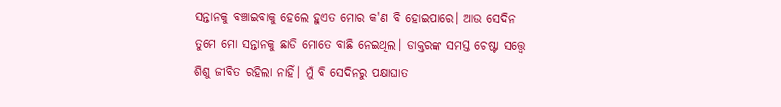ସନ୍ତାନକୁ ବଞ୍ଚାଇବାକୁ ହେଲେ ହୁଏତ ମୋର କ'ଣ ବି ହୋଇପାରେ। ଆଉ ସେଦିନ ତୁମେ ମୋ ସନ୍ତାନକୁ ଛାଡି ମୋତେ ବାଛି ନେଇଥିଲ। ଡାକ୍ତରଙ୍କ ସମସ୍ତ ଚେଷ୍ଟା ସତ୍ତ୍ବେ ଶିଶୁ ଜୀବିତ ରହିଲା ନାହିଁ। ମୁଁ ବି ସେଦିନରୁ ପକ୍ଷାଘାତ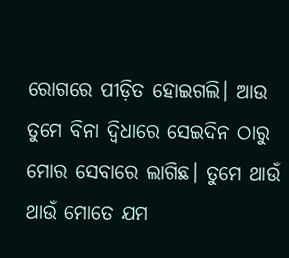ରୋଗରେ ପୀଡ଼ିତ ହୋଇଗଲି। ଆଉ ତୁମେ ବିନା ଦ୍ୱିଧାରେ ସେଇଦିନ ଠାରୁ ମୋର ସେବାରେ ଲାଗିଛ। ତୁମେ ଥାଉଁ ଥାଉଁ ମୋତେ ଯମ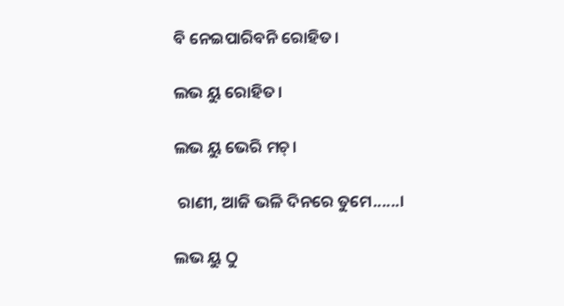ବି ନେଇପାରିବନି ରୋହିତ।

ଲଭ ୟୁ ରୋହିତ।

ଲଭ ୟୁ ଭେରି ମଚ୍।

 ରାଣୀ, ଆଜି ଭଳି ଦିନରେ ତୁମେ......।

ଲଭ ୟୁ ଠୁ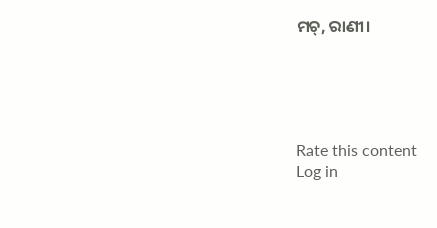ମଚ୍, ରାଣୀ।





Rate this content
Log in